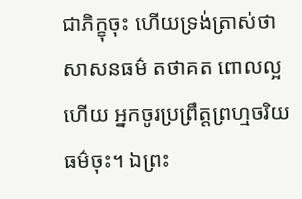ជាភិក្ខុចុះ ហើយទ្រង់ត្រាស់ថា សាសនធម៌ តថាគត ពោលល្អហើយ អ្នកចូរប្រព្រឹត្តព្រហ្មចរិយធម៌ចុះ។ ឯព្រះ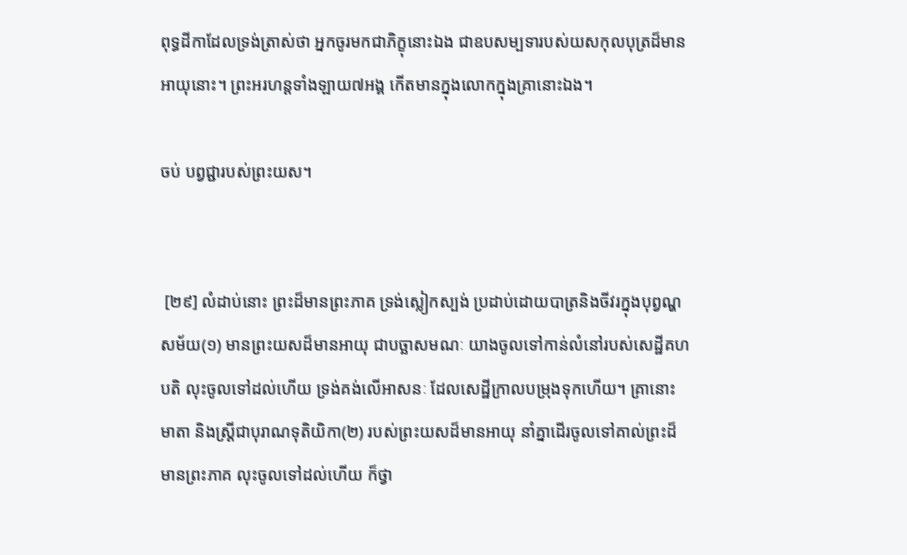ពុទ្ធដីកាដែលទ្រង់ត្រាស់ថា អ្នកចូរមកជាភិក្ខុនោះឯង ជាឧបសម្បទារបស់យសកុលបុត្រដ៏មានអាយុនោះ។ ព្រះអរហន្តទាំងឡាយ៧អង្គ កើតមានក្នុងលោកក្នុងគ្រានោះឯង។

ចប់ បព្វជ្ជារបស់ព្រះយស។


 [២៩] លំដាប់នោះ ព្រះដ៏មានព្រះភាគ ទ្រង់ស្លៀកស្បង់ ប្រដាប់ដោយបាត្រនិងចីវរក្នុងបុព្វណ្ហសម័យ(១) មានព្រះយសដ៏មានអាយុ ជាបច្ឆាសមណៈ យាងចូលទៅកាន់លំនៅរបស់សេដ្ឋីគហបតិ លុះចូលទៅដល់ហើយ ទ្រង់គង់លើអាសនៈ ដែលសេដ្ឋីក្រាលបម្រុងទុកហើយ។ គ្រានោះ មាតា និងស្រ្តីជាបុរាណទុតិយិកា(២) របស់ព្រះយសដ៏មានអាយុ នាំគ្នាដើរចូលទៅគាល់ព្រះដ៏មានព្រះភាគ លុះចូលទៅដល់ហើយ ក៏ថ្វា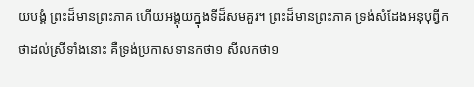យបង្គំ ព្រះដ៏មានព្រះភាគ ហើយអង្គុយក្នុងទីដ៏សមគួរ។ ព្រះដ៏មានព្រះភាគ ទ្រង់សំដែងអនុបុព្វីកថាដល់ស្រីទាំងនោះ គឺទ្រង់ប្រកាសទានកថា១ សីលកថា១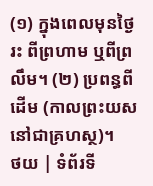(១) ក្នុងពេលមុនថ្ងៃរះ ពីព្រហាម ឬពីព្រលឹម។ (២) ប្រពន្ធពីដើម (កាលព្រះយសនៅជាគ្រហស្ថ)។
ថយ | ទំព័រទី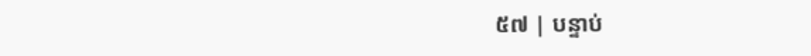៥៧ | បន្ទាប់